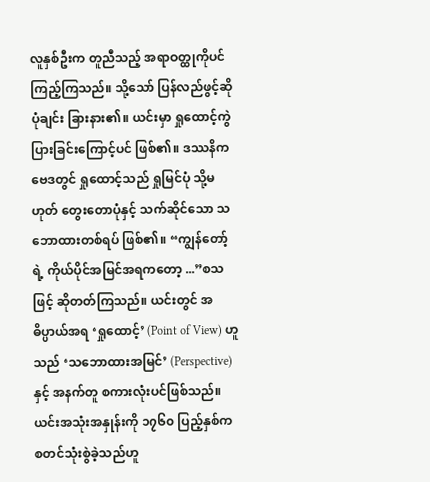လူနှစ်ဦးက တူညီသည့် အရာဝတ္ထုကိုပင် ကြည့်ကြသည်။ သို့သော် ပြန်လည်ဖွင့်ဆို ပုံချင်း ခြားနား၏။ ယင်းမှာ ရှုထောင့်ကွဲပြားခြင်းကြောင့်ပင် ဖြစ်၏။ ဒဿနိကဗေဒတွင် ရှုထောင့်သည် ရှုမြင်ပုံ သို့မဟုတ် တွေးတောပုံနှင့် သက်ဆိုင်သော သဘောထားတစ်ရပ် ဖြစ်၏။ “ကျွန်တော့်ရဲ့ ကိုယ်ပိုင်အမြင်အရကတော့ ...”စသဖြင့် ဆိုတတ်ကြသည်။ ယင်းတွင် အဓိပ္ပာယ်အရ ‘ရှုထောင့်’ (Point of View) ဟူသည် ‘သဘောထားအမြင်’ (Perspective) နှင့် အနက်တူ စကားလုံးပင်ဖြစ်သည်။ ယင်းအသုံးအနှုန်းကို ၁၇၆၀ ပြည့်နှစ်က စတင်သုံးစွဲခဲ့သည်ဟူ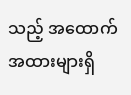သည့် အထောက်အထားများရှိ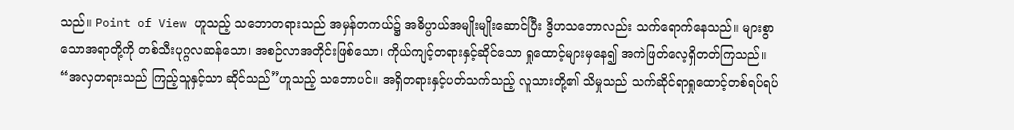သည်။ Point of View ဟူသည့် သဘောတရားသည် အမှန်တကယ်၌ အဓိပ္ပာယ်အမျိုးမျိုးဆောင်ပြီး ဒွိဟသဘောလည်း သက်ရောက်နေသည်။ များစွာသောအရာတို့ကို တစ်သီးပုဂ္ဂလဆန်သော၊ အစဉ်လာအတိုင်းဖြစ်သော၊ ကိုယ်ကျင့်တရားနှင့်ဆိုင်သော ရှုထောင့်များမှနေ၍ အကဲဖြတ်လေ့ရှိတတ်ကြသည်။ “အလှတရားသည် ကြည့်သူနှင့်သာ ဆိုင်သည်”ဟူသည့် သဘောပင်။ အရှိတရားနှင့်ပတ်သက်သည့် လူသားတို့၏ သိမှုသည် သက်ဆိုင်ရာရှုထောင့်တစ်ရပ်ရပ်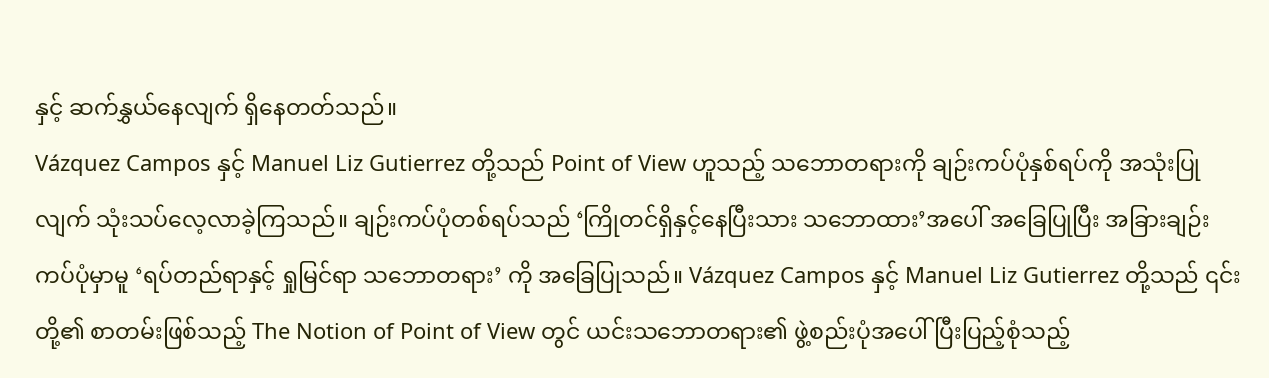နှင့် ဆက်နွှယ်နေလျက် ရှိနေတတ်သည်။
Vázquez Campos နှင့် Manuel Liz Gutierrez တို့သည် Point of View ဟူသည့် သဘောတရားကို ချဉ်းကပ်ပုံနှစ်ရပ်ကို အသုံးပြုလျက် သုံးသပ်လေ့လာခဲ့ကြသည်။ ချဉ်းကပ်ပုံတစ်ရပ်သည် ‘ကြိုတင်ရှိနှင့်နေပြီးသား သဘောထား’အပေါ် အခြေပြုပြီး အခြားချဉ်းကပ်ပုံမှာမူ ‘ရပ်တည်ရာနှင့် ရှုမြင်ရာ သဘောတရား’ ကို အခြေပြုသည်။ Vázquez Campos နှင့် Manuel Liz Gutierrez တို့သည် ၎င်းတို့၏ စာတမ်းဖြစ်သည့် The Notion of Point of View တွင် ယင်းသဘောတရား၏ ဖွဲ့စည်းပုံအပေါ် ပြီးပြည့်စုံသည့်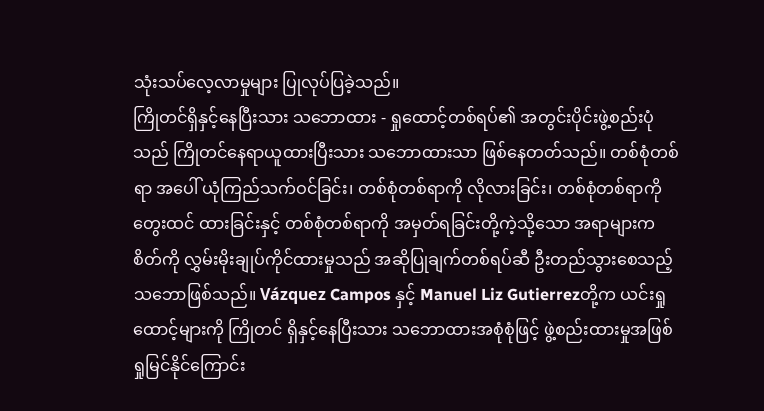သုံးသပ်လေ့လာမှုများ ပြုလုပ်ပြခဲ့သည်။
ကြိုတင်ရှိနှင့်နေပြီးသား သဘောထား - ရှုထောင့်တစ်ရပ်၏ အတွင်းပိုင်းဖွဲ့စည်းပုံသည် ကြိုတင်နေရာယူထားပြီးသား သဘောထားသာ ဖြစ်နေတတ်သည်။ တစ်စုံတစ်ရာ အပေါ် ယုံကြည်သက်ဝင်ခြင်း၊ တစ်စုံတစ်ရာကို လိုလားခြင်း၊ တစ်စုံတစ်ရာကို တွေးထင် ထားခြင်းနှင့် တစ်စုံတစ်ရာကို အမှတ်ရခြင်းတို့ကဲ့သို့သော အရာများက စိတ်ကို လွှမ်းမိုးချုပ်ကိုင်ထားမှုသည် အဆိုပြုချက်တစ်ရပ်ဆီ ဦးတည်သွားစေသည့် သဘောဖြစ်သည်။ Vázquez Campos နှင့် Manuel Liz Gutierrezတို့က ယင်းရှုထောင့်များကို ကြိုတင် ရှိနှင့်နေပြီးသား သဘောထားအစုံစုံဖြင့် ဖွဲ့စည်းထားမှုအဖြစ် ရှုမြင်နိုင်ကြောင်း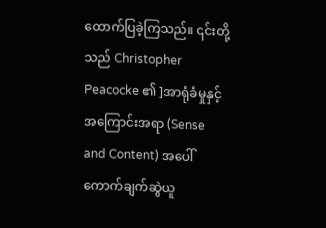ထောက်ပြခဲ့ကြသည်။ ၎င်းတို့သည် Christopher Peacocke ၏ ]အာရုံခံမှုနှင့် အကြောင်းအရာ (Sense and Content) အပေါ် ကောက်ချက်ဆွဲယူ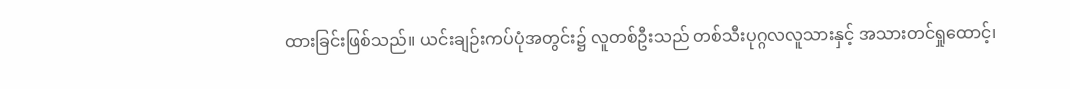ထားခြင်းဖြစ်သည်။ ယင်းချဉ်းကပ်ပုံအတွင်း၌ လူတစ်ဦးသည် တစ်သီးပုဂ္ဂလလူသားနှင့် အသားတင်ရှုထောင့်၊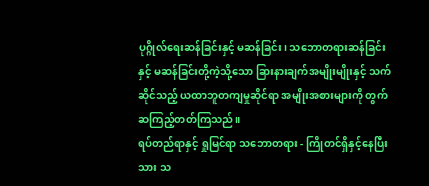ပုဂ္ဂိုလ်ရေးဆန်ခြင်းနှင့် မဆန်ခြင်း၊ သဘောတရားဆန်ခြင်းနှင့် မဆန်ခြင်းတို့ကဲ့သို့သော ခြားနားချက်အမျိုးမျိုးနှင့် သက်ဆိုင်သည့် ယထာဘူတကျမှုဆိုင်ရာ အမျိုးအစားများကို တွက်ဆကြည့်တတ်ကြသည်။
ရပ်တည်ရာနှင့် ရှုမြင်ရာ သဘောတရား - ကြိုတင်ရှိနှင့်နေပြီးသား သ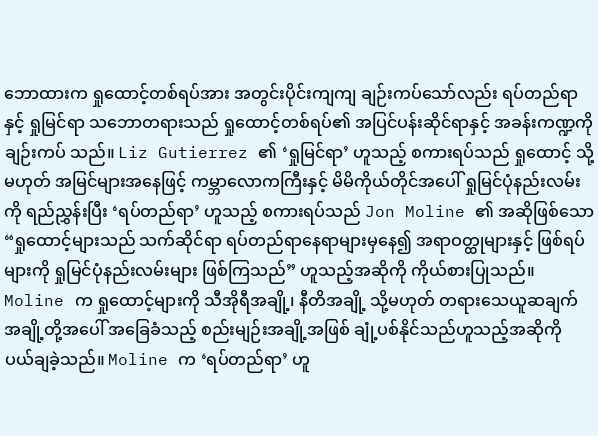ဘောထားက ရှုထောင့်တစ်ရပ်အား အတွင်းပိုင်းကျကျ ချဉ်းကပ်သော်လည်း ရပ်တည်ရာနှင့် ရှုမြင်ရာ သဘောတရားသည် ရှုထောင့်တစ်ရပ်၏ အပြင်ပန်းဆိုင်ရာနှင့် အခန်းကဏ္ဍကို ချဉ်းကပ် သည်။ Liz Gutierrez ၏ ‘ရှုမြင်ရာ’ ဟူသည့် စကားရပ်သည် ရှုထောင့် သို့မဟုတ် အမြင်များအနေဖြင့် ကမ္ဘာလောကကြီးနှင့် မိမိကိုယ်တိုင်အပေါ် ရှုမြင်ပုံနည်းလမ်းကို ရည်ညွှန်းပြီး ‘ရပ်တည်ရာ’ ဟူသည့် စကားရပ်သည် Jon Moline ၏ အဆိုဖြစ်သော “ရှုထောင့်များသည် သက်ဆိုင်ရာ ရပ်တည်ရာနေရာများမှနေ၍ အရာဝတ္ထုများနှင့် ဖြစ်ရပ်များကို ရှုမြင်ပုံနည်းလမ်းများ ဖြစ်ကြသည်” ဟူသည့်အဆိုကို ကိုယ်စားပြုသည်။ Moline က ရှုထောင့်များကို သီအိုရီအချို့၊ နီတိအချို့ သို့မဟုတ် တရားသေယူဆချက်အချို့တို့အပေါ် အခြေခံသည့် စည်းမျဉ်းအချို့အဖြစ် ချုံ့ပစ်နိုင်သည်ဟူသည့်အဆိုကို ပယ်ချခဲ့သည်။ Moline က ‘ရပ်တည်ရာ’ ဟူ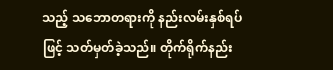သည့် သဘောတရားကို နည်းလမ်းနှစ်ရပ်ဖြင့် သတ်မှတ်ခဲ့သည်။ တိုက်ရိုက်နည်း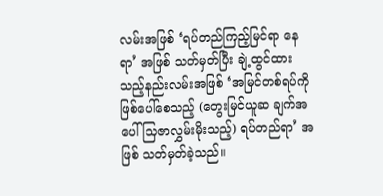လမ်းအဖြစ် ‘ရပ်တည်ကြည့်မြင်ရာ နေရာ’ အဖြစ် သတ်မှတ်ပြီး ချဲ့ထွင်ထားသည့်နည်းလမ်းအဖြစ် ‘အမြင်တစ်ရပ်ကို ဖြစ်ပေါ်စေသည့် (တွေးမြင်ယူဆ ချက်အပေါ် သြဇာလွှမ်းမိုးသည့်) ရပ်တည်ရာ’ အဖြစ် သတ်မှတ်ခဲ့သည်။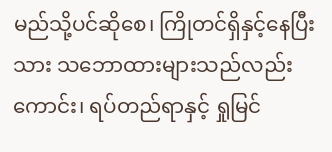မည်သို့ပင်ဆိုစေ၊ ကြိုတင်ရှိနှင့်နေပြီးသား သဘောထားများသည်လည်းကောင်း၊ ရပ်တည်ရာနှင့် ရှုမြင်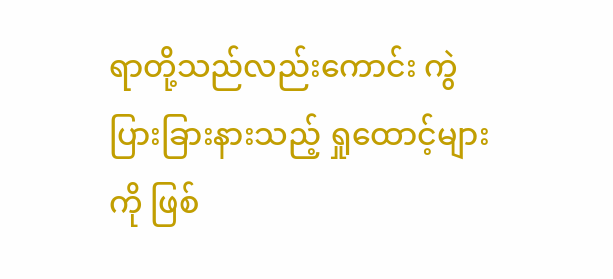ရာတို့သည်လည်းကောင်း ကွဲပြားခြားနားသည့် ရှုထောင့်များကို ဖြစ်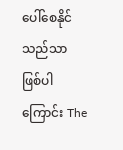ပေါ်စေနိုင်သည်သာ ဖြစ်ပါကြောင်း The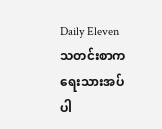Daily Eleven သတင်းစာက ရေးသားအပ်ပါ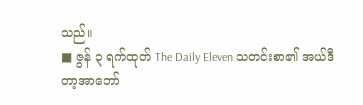သည်။
■ ဇွန် ၃ ရက်ထုတ် The Daily Eleven သတင်းစာ၏ အယ်ဒီတာ့အာဘော်